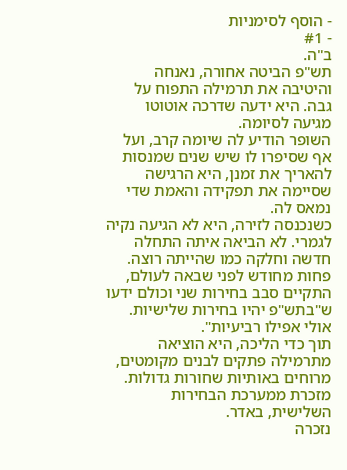- הוסף לסימניות
- #1
ב"ה.
תש"פ הביטה אחורה, נאנחה והיטיבה את תרמילה התפוח על גבה. היא ידעה שדרכה אוטוטו מגיעה לסיומה.
השופר הודיע לה שיומה קרב, ועל אף שסיפרו לו שיש שנים שמנסות להאריך את זמנן, היא הרגישה שסיימה את תפקידה והאמת שדי נמאס לה.
כשנכנסה לזירה, היא לא הגיעה נקיה לגמרי. לא הביאה איתה התחלה חדשה וחלקה כמו שהייתה רוצה. פחות מחודש לפני שבאה לעולם, התקיים סבב בחירות שני וכולם ידעו ש"בתש"פ יהיו בחירות שלישיות. אולי אפילו רביעיות".
תוך כדי הליכה, היא הוציאה מתרמילה פתקים לבנים מקומטים, מרוחים באותיות שחורות גדולות. מזכרת ממערכת הבחירות השלישית, באדר.
נזכרה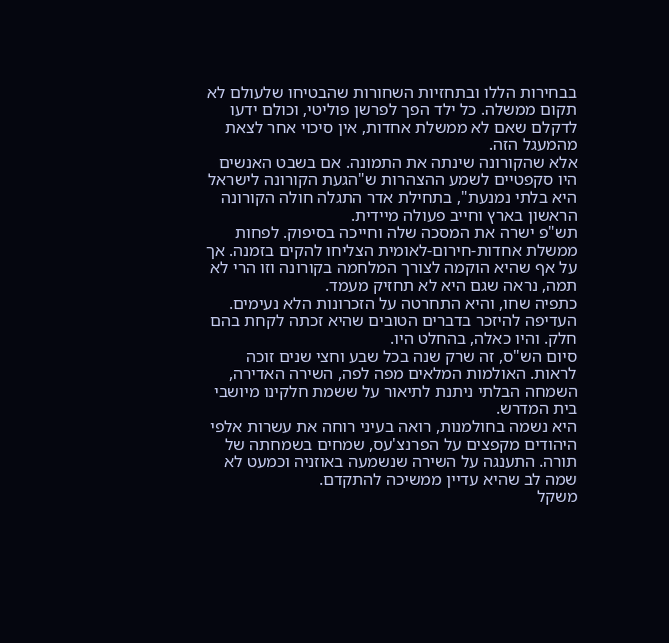בבחירות הללו ובתחזיות השחורות שהבטיחו שלעולם לא תקום ממשלה. כל ילד הפך לפרשן פוליטי, וכולם ידעו לדקלם שאם לא ממשלת אחדות, אין סיכוי אחר לצאת מהמעגל הזה.
אלא שהקורונה שינתה את התמונה. אם בשבט האנשים היו סקפטיים לשמע ההצהרות ש"הגעת הקורונה לישראל היא בלתי נמנעת", בתחילת אדר התגלה חולה הקורונה הראשון בארץ וחייב פעולה מיידית.
תש"פ ישרה את המסכה שלה וחייכה בסיפוק. לפחות ממשלת אחדות-חירום-לאומית הצליחו להקים בזמנה. אך על אף שהיא הוקמה לצורך המלחמה בקורונה וזו הרי לא תמה, נראה שגם היא לא תחזיק מעמד.
כתפיה שחו, והיא התחרטה על הזכרונות הלא נעימים. העדיפה להיזכר בדברים הטובים שהיא זכתה לקחת בהם חלק. והיו כאלה, בהחלט היו.
סיום הש"ס, זה שרק שנה בכל שבע וחצי שנים זוכה לראות. האולמות המלאים מפה לפה, השירה האדירה, השמחה הבלתי ניתנת לתיאור על ששמת חלקינו מיושבי בית המדרש.
היא נשמה בחולמנות, רואה בעיני רוחה את עשרות אלפי היהודים מקפצים על הפרנצ'עס, שמחים בשמחתה של תורה. התענגה על השירה שנשמעה באוזניה וכמעט לא שמה לב שהיא עדיין ממשיכה להתקדם.
משקל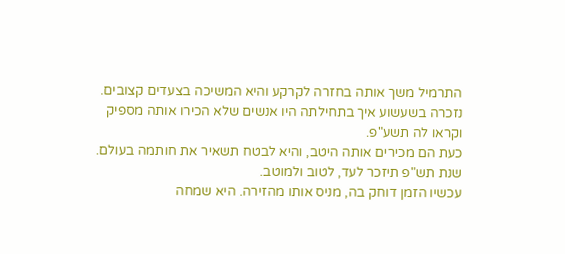התרמיל משך אותה בחזרה לקרקע והיא המשיכה בצעדים קצובים. נזכרה בשעשוע איך בתחילתה היו אנשים שלא הכירו אותה מספיק וקראו לה תשע"פ.
כעת הם מכירים אותה היטב, והיא לבטח תשאיר את חותמה בעולם. שנת תש"פ תיזכר לעד, לטוב ולמוטב.
עכשיו הזמן דוחק בה, מניס אותו מהזירה. היא שמחה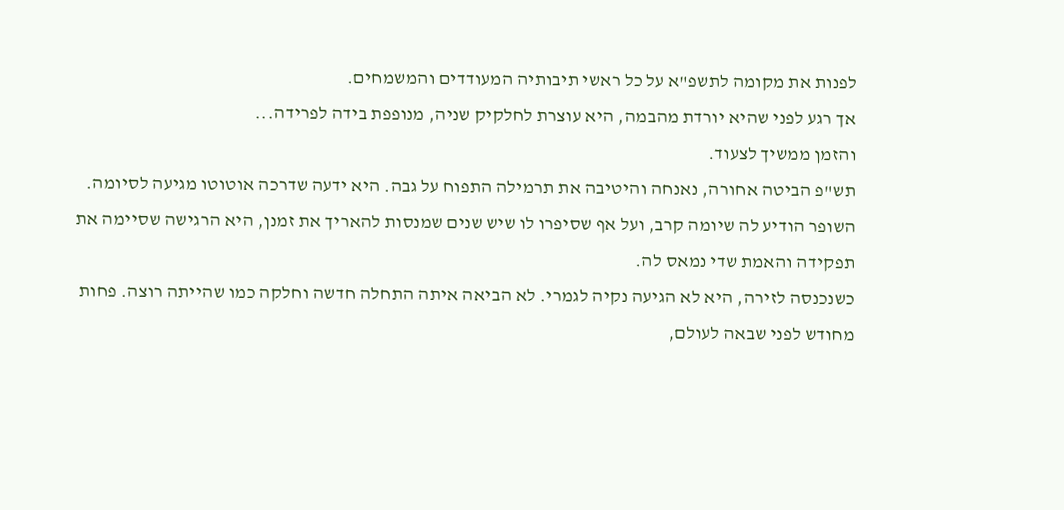לפנות את מקומה לתשפ"א על כל ראשי תיבותיה המעודדים והמשמחים.
אך רגע לפני שהיא יורדת מהבמה, היא עוצרת לחלקיק שניה, מנופפת בידה לפרידה...
והזמן ממשיך לצעוד.
תש"פ הביטה אחורה, נאנחה והיטיבה את תרמילה התפוח על גבה. היא ידעה שדרכה אוטוטו מגיעה לסיומה.
השופר הודיע לה שיומה קרב, ועל אף שסיפרו לו שיש שנים שמנסות להאריך את זמנן, היא הרגישה שסיימה את תפקידה והאמת שדי נמאס לה.
כשנכנסה לזירה, היא לא הגיעה נקיה לגמרי. לא הביאה איתה התחלה חדשה וחלקה כמו שהייתה רוצה. פחות מחודש לפני שבאה לעולם,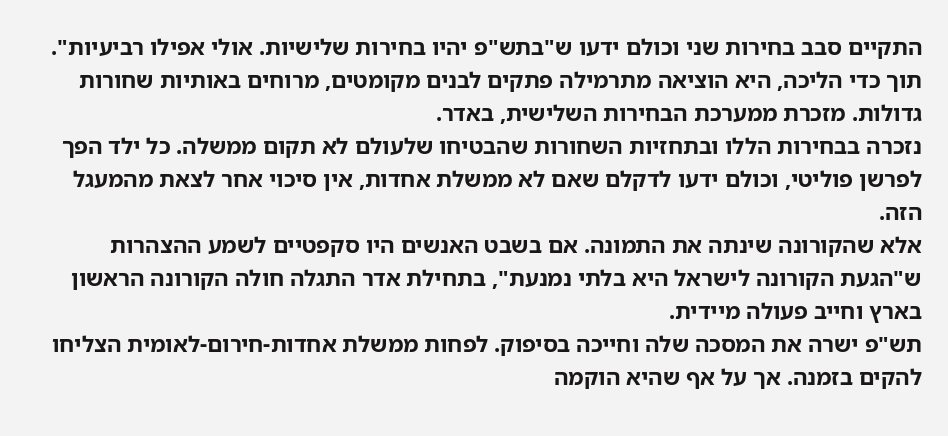התקיים סבב בחירות שני וכולם ידעו ש"בתש"פ יהיו בחירות שלישיות. אולי אפילו רביעיות".
תוך כדי הליכה, היא הוציאה מתרמילה פתקים לבנים מקומטים, מרוחים באותיות שחורות גדולות. מזכרת ממערכת הבחירות השלישית, באדר.
נזכרה בבחירות הללו ובתחזיות השחורות שהבטיחו שלעולם לא תקום ממשלה. כל ילד הפך לפרשן פוליטי, וכולם ידעו לדקלם שאם לא ממשלת אחדות, אין סיכוי אחר לצאת מהמעגל הזה.
אלא שהקורונה שינתה את התמונה. אם בשבט האנשים היו סקפטיים לשמע ההצהרות ש"הגעת הקורונה לישראל היא בלתי נמנעת", בתחילת אדר התגלה חולה הקורונה הראשון בארץ וחייב פעולה מיידית.
תש"פ ישרה את המסכה שלה וחייכה בסיפוק. לפחות ממשלת אחדות-חירום-לאומית הצליחו להקים בזמנה. אך על אף שהיא הוקמה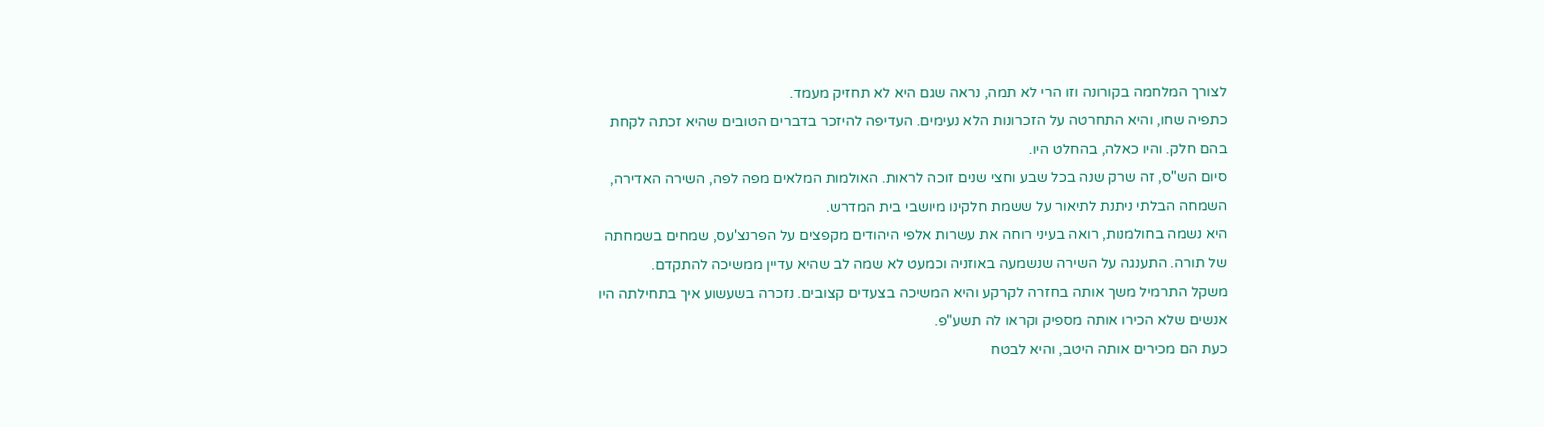לצורך המלחמה בקורונה וזו הרי לא תמה, נראה שגם היא לא תחזיק מעמד.
כתפיה שחו, והיא התחרטה על הזכרונות הלא נעימים. העדיפה להיזכר בדברים הטובים שהיא זכתה לקחת בהם חלק. והיו כאלה, בהחלט היו.
סיום הש"ס, זה שרק שנה בכל שבע וחצי שנים זוכה לראות. האולמות המלאים מפה לפה, השירה האדירה, השמחה הבלתי ניתנת לתיאור על ששמת חלקינו מיושבי בית המדרש.
היא נשמה בחולמנות, רואה בעיני רוחה את עשרות אלפי היהודים מקפצים על הפרנצ'עס, שמחים בשמחתה של תורה. התענגה על השירה שנשמעה באוזניה וכמעט לא שמה לב שהיא עדיין ממשיכה להתקדם.
משקל התרמיל משך אותה בחזרה לקרקע והיא המשיכה בצעדים קצובים. נזכרה בשעשוע איך בתחילתה היו אנשים שלא הכירו אותה מספיק וקראו לה תשע"פ.
כעת הם מכירים אותה היטב, והיא לבטח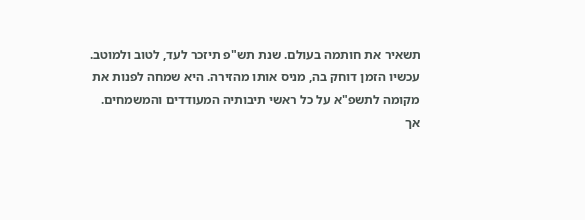תשאיר את חותמה בעולם. שנת תש"פ תיזכר לעד, לטוב ולמוטב.
עכשיו הזמן דוחק בה, מניס אותו מהזירה. היא שמחה לפנות את מקומה לתשפ"א על כל ראשי תיבותיה המעודדים והמשמחים.
אך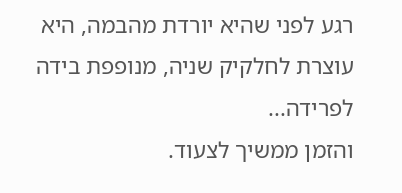רגע לפני שהיא יורדת מהבמה, היא עוצרת לחלקיק שניה, מנופפת בידה לפרידה...
והזמן ממשיך לצעוד.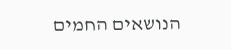הנושאים החמים